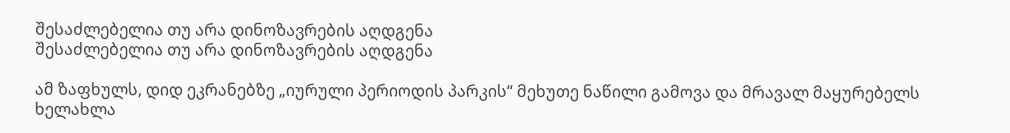შესაძლებელია თუ არა დინოზავრების აღდგენა
შესაძლებელია თუ არა დინოზავრების აღდგენა

ამ ზაფხულს, დიდ ეკრანებზე „იურული პერიოდის პარკის“ მეხუთე ნაწილი გამოვა და მრავალ მაყურებელს ხელახლა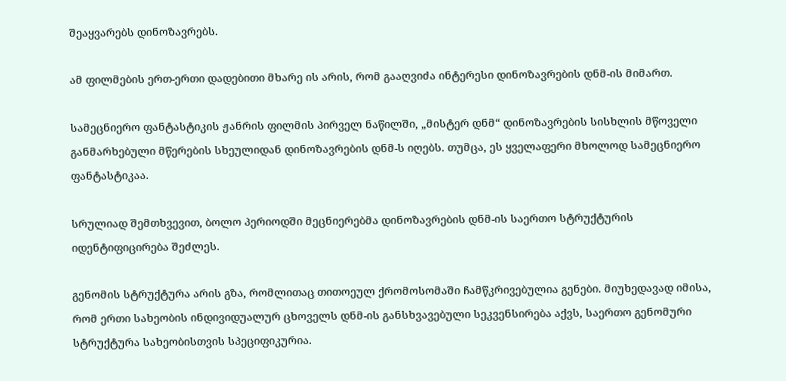შეაყვარებს დინოზავრებს.

ამ ფილმების ერთ-ერთი დადებითი მხარე ის არის, რომ გააღვიძა ინტერესი დინოზავრების დნმ-ის მიმართ.

სამეცნიერო ფანტასტიკის ჟანრის ფილმის პირველ ნაწილში, „მისტერ დნმ“ დინოზავრების სისხლის მწოველი განმარხებული მწერების სხეულიდან დინოზავრების დნმ-ს იღებს. თუმცა, ეს ყველაფერი მხოლოდ სამეცნიერო ფანტასტიკაა.

სრულიად შემთხვევით, ბოლო პერიოდში მეცნიერებმა დინოზავრების დნმ-ის საერთო სტრუქტურის იდენტიფიცირება შეძლეს.

გენომის სტრუქტურა არის გზა, რომლითაც თითოეულ ქრომოსომაში ჩამწკრივებულია გენები. მიუხედავად იმისა, რომ ერთი სახეობის ინდივიდუალურ ცხოველს დნმ-ის განსხვავებული სეკვენსირება აქვს, საერთო გენომური სტრუქტურა სახეობისთვის სპეციფიკურია.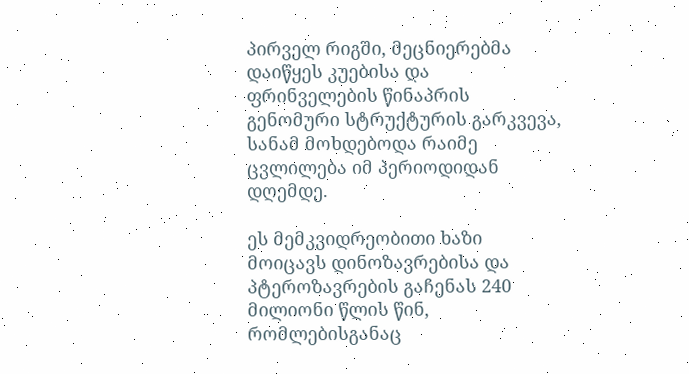პირველ რიგში, მეცნიერებმა დაიწყეს კუებისა და ფრინველების წინაპრის გენომური სტრუქტურის გარკვევა, სანამ მოხდებოდა რაიმე ცვლილება იმ პერიოდიდან დღემდე.

ეს მემკვიდრეობითი ხაზი მოიცავს დინოზავრებისა და პტეროზავრების გაჩენას 240 მილიონი წლის წინ, რომლებისგანაც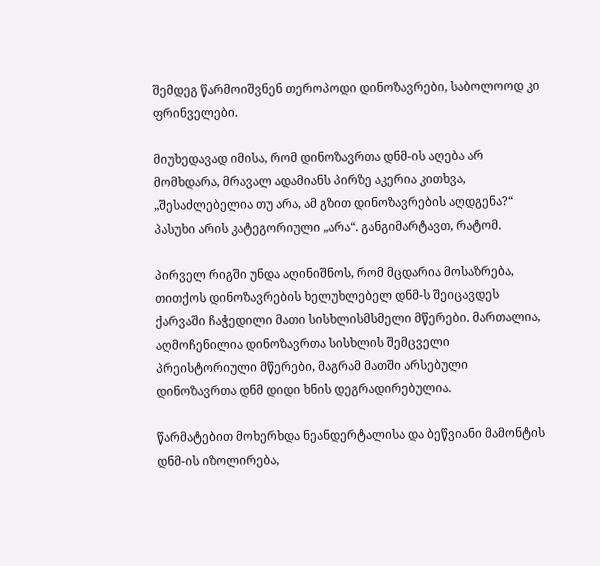შემდეგ წარმოიშვნენ თეროპოდი დინოზავრები, საბოლოოდ კი ფრინველები.

მიუხედავად იმისა, რომ დინოზავრთა დნმ-ის აღება არ მომხდარა, მრავალ ადამიანს პირზე აკერია კითხვა, „შესაძლებელია თუ არა, ამ გზით დინოზავრების აღდგენა?“ პასუხი არის კატეგორიული „არა“. განგიმარტავთ, რატომ.

პირველ რიგში უნდა აღინიშნოს, რომ მცდარია მოსაზრება, თითქოს დინოზავრების ხელუხლებელ დნმ-ს შეიცავდეს ქარვაში ჩაჭედილი მათი სისხლისმსმელი მწერები. მართალია, აღმოჩენილია დინოზავრთა სისხლის შემცველი პრეისტორიული მწერები, მაგრამ მათში არსებული დინოზავრთა დნმ დიდი ხნის დეგრადირებულია.

წარმატებით მოხერხდა ნეანდერტალისა და ბეწვიანი მამონტის დნმ-ის იზოლირება,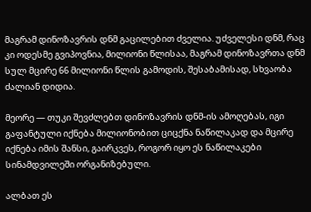მაგრამ დინოზავრის დნმ გაცილებით ძველია. უძველესი დნმ, რაც კი ოდესმე გვიპოვნია, მილიონი წლისაა, მაგრამ დინოზავრთა დნმ სულ მცირე 66 მილიონი წლის გამოდის, შესაბამისად, სხვაობა ძალიან დიდია.

მეორე — თუკი შევძლებთ დინოზავრის დნმ-ის ამოღებას, იგი გაფანტული იქნება მილიონობით ციცქნა ნაწილაკად და მცირე იქნება იმის შანსი, გაირკვეს, როგორ იყო ეს ნაწილაკები სინამდვილეში ორგანიზებული.

ალბათ ეს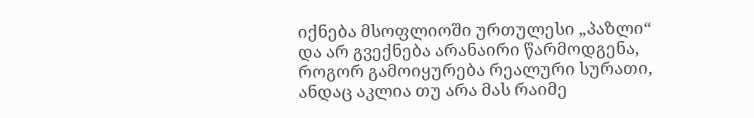იქნება მსოფლიოში ურთულესი „პაზლი“ და არ გვექნება არანაირი წარმოდგენა, როგორ გამოიყურება რეალური სურათი, ანდაც აკლია თუ არა მას რაიმე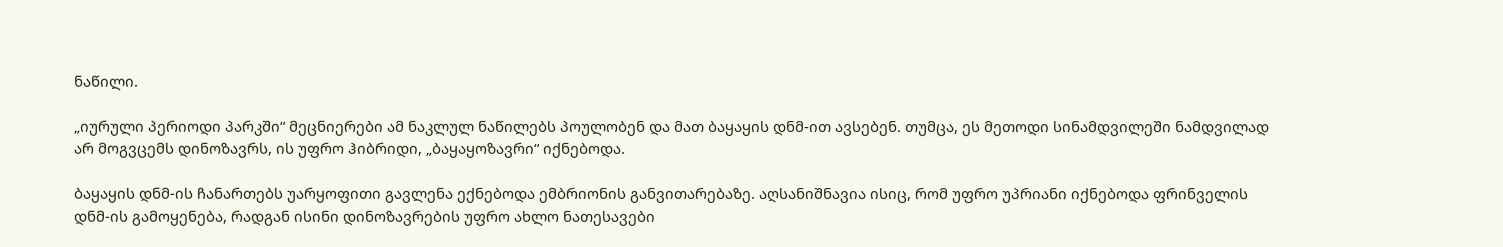ნაწილი.

„იურული პერიოდი პარკში“ მეცნიერები ამ ნაკლულ ნაწილებს პოულობენ და მათ ბაყაყის დნმ-ით ავსებენ. თუმცა, ეს მეთოდი სინამდვილეში ნამდვილად არ მოგვცემს დინოზავრს, ის უფრო ჰიბრიდი, „ბაყაყოზავრი“ იქნებოდა.

ბაყაყის დნმ-ის ჩანართებს უარყოფითი გავლენა ექნებოდა ემბრიონის განვითარებაზე. აღსანიშნავია ისიც, რომ უფრო უპრიანი იქნებოდა ფრინველის დნმ-ის გამოყენება, რადგან ისინი დინოზავრების უფრო ახლო ნათესავები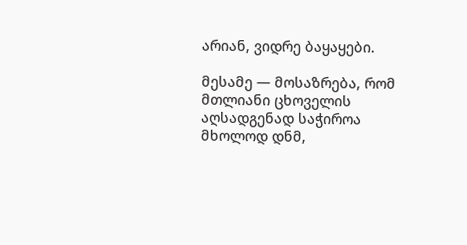არიან, ვიდრე ბაყაყები.

მესამე — მოსაზრება, რომ მთლიანი ცხოველის აღსადგენად საჭიროა მხოლოდ დნმ,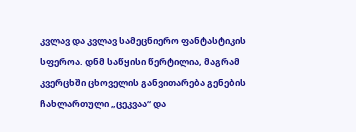კვლავ და კვლავ სამეცნიერო ფანტასტიკის სფეროა. დნმ საწყისი წერტილია, მაგრამ კვერცხში ცხოველის განვითარება გენების ჩახლართული „ცეკვაა“ და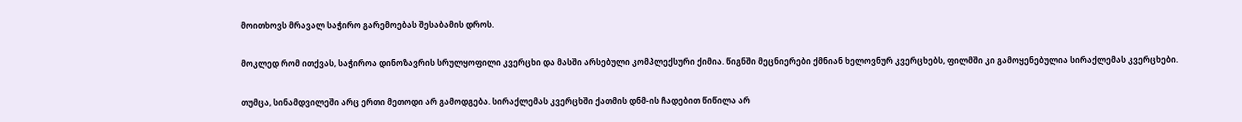მოითხოვს მრავალ საჭირო გარემოებას შესაბამის დროს.

მოკლედ რომ ითქვას, საჭიროა დინოზავრის სრულყოფილი კვერცხი და მასში არსებული კომპლექსური ქიმია. წიგნში მეცნიერები ქმნიან ხელოვნურ კვერცხებს, ფილმში კი გამოყენებულია სირაქლემას კვერცხები.

თუმცა, სინამდვილეში არც ერთი მეთოდი არ გამოდგება. სირაქლემას კვერცხში ქათმის დნმ-ის ჩადებით წიწილა არ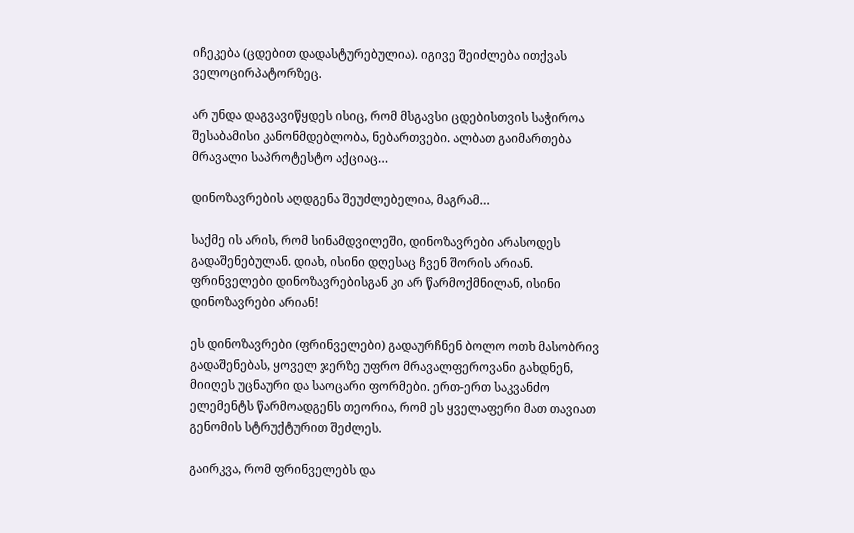იჩეკება (ცდებით დადასტურებულია). იგივე შეიძლება ითქვას ველოცირპატორზეც.

არ უნდა დაგვავიწყდეს ისიც, რომ მსგავსი ცდებისთვის საჭიროა შესაბამისი კანონმდებლობა, ნებართვები. ალბათ გაიმართება მრავალი საპროტესტო აქციაც…

დინოზავრების აღდგენა შეუძლებელია, მაგრამ…

საქმე ის არის, რომ სინამდვილეში, დინოზავრები არასოდეს გადაშენებულან. დიახ, ისინი დღესაც ჩვენ შორის არიან. ფრინველები დინოზავრებისგან კი არ წარმოქმნილან, ისინი დინოზავრები არიან!

ეს დინოზავრები (ფრინველები) გადაურჩნენ ბოლო ოთხ მასობრივ გადაშენებას, ყოველ ჯერზე უფრო მრავალფეროვანი გახდნენ, მიიღეს უცნაური და საოცარი ფორმები. ერთ-ერთ საკვანძო ელემენტს წარმოადგენს თეორია, რომ ეს ყველაფერი მათ თავიათ გენომის სტრუქტურით შეძლეს.

გაირკვა, რომ ფრინველებს და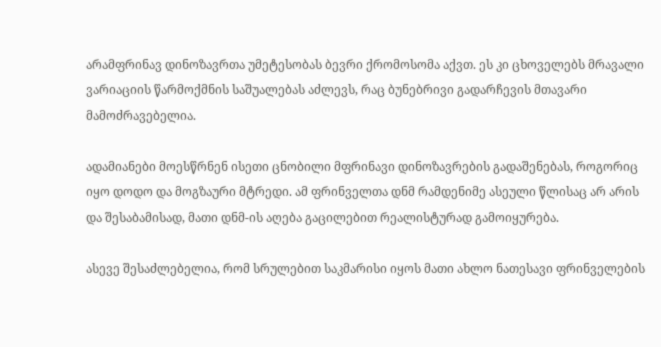არამფრინავ დინოზავრთა უმეტესობას ბევრი ქრომოსომა აქვთ. ეს კი ცხოველებს მრავალი ვარიაციის წარმოქმნის საშუალებას აძლევს, რაც ბუნებრივი გადარჩევის მთავარი მამოძრავებელია.

ადამიანები მოესწრნენ ისეთი ცნობილი მფრინავი დინოზავრების გადაშენებას, როგორიც იყო დოდო და მოგზაური მტრედი. ამ ფრინველთა დნმ რამდენიმე ასეული წლისაც არ არის და შესაბამისად, მათი დნმ-ის აღება გაცილებით რეალისტურად გამოიყურება.

ასევე შესაძლებელია, რომ სრულებით საკმარისი იყოს მათი ახლო ნათესავი ფრინველების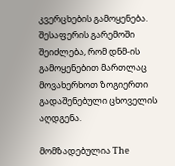კვერცხების გამოყენება. შესაფერის გარემოში შეიძლება, რომ დნმ-ის გამოყენებით მართლაც მოვახერხოთ ზოგიერთი გადაშენებული ცხოველის აღდგენა.

მომზადებულია The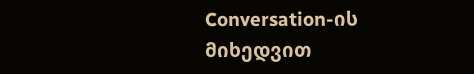Conversation-ის მიხედვით